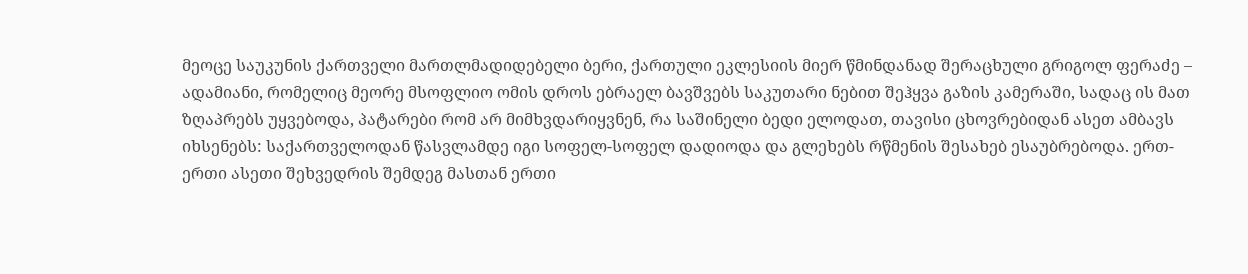მეოცე საუკუნის ქართველი მართლმადიდებელი ბერი, ქართული ეკლესიის მიერ წმინდანად შერაცხული გრიგოლ ფერაძე – ადამიანი, რომელიც მეორე მსოფლიო ომის დროს ებრაელ ბავშვებს საკუთარი ნებით შეჰყვა გაზის კამერაში, სადაც ის მათ ზღაპრებს უყვებოდა, პატარები რომ არ მიმხვდარიყვნენ, რა საშინელი ბედი ელოდათ, თავისი ცხოვრებიდან ასეთ ამბავს იხსენებს: საქართველოდან წასვლამდე იგი სოფელ-სოფელ დადიოდა და გლეხებს რწმენის შესახებ ესაუბრებოდა. ერთ-ერთი ასეთი შეხვედრის შემდეგ მასთან ერთი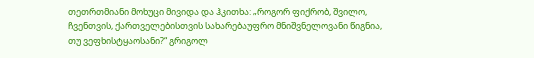თეთრთმიანი მოხუცი მივიდა და ჰკითხა: „როგორ ფიქრობ, შვილო, ჩვენთვის, ქართველებისთვის სახარებაუფრო მნიშვნელოვანი წიგნია, თუ ვეფხისტყაოსანი?“ გრიგოლ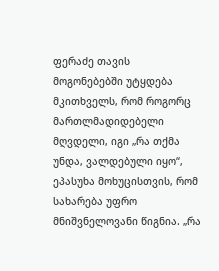ფერაძე თავის მოგონებებში უტყდება მკითხველს, რომ როგორც მართლმადიდებელი მღვდელი, იგი „რა თქმა უნდა, ვალდებული იყო“, ეპასუხა მოხუცისთვის, რომ სახარება უფრო მნიშვნელოვანი წიგნია. „რა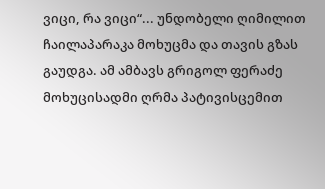ვიცი, რა ვიცი“... უნდობელი ღიმილით ჩაილაპარაკა მოხუცმა და თავის გზას გაუდგა. ამ ამბავს გრიგოლ ფერაძე მოხუცისადმი ღრმა პატივისცემით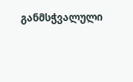განმსჭვალული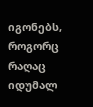იგონებს, როგორც რაღაც იდუმალ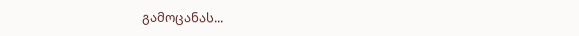გამოცანას...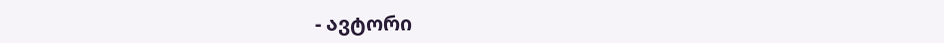- ავტორი